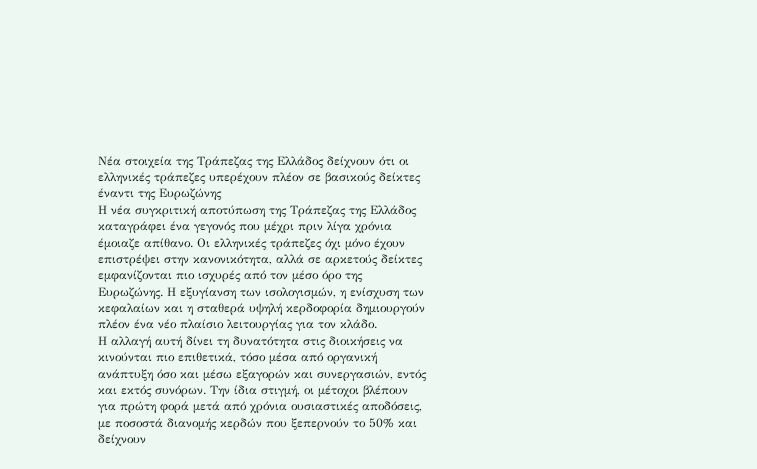Νέα στοιχεία της Τράπεζας της Ελλάδος δείχνουν ότι οι ελληνικές τράπεζες υπερέχουν πλέον σε βασικούς δείκτες έναντι της Ευρωζώνης
Η νέα συγκριτική αποτύπωση της Τράπεζας της Ελλάδος καταγράφει ένα γεγονός που μέχρι πριν λίγα χρόνια έμοιαζε απίθανο. Οι ελληνικές τράπεζες όχι μόνο έχουν επιστρέψει στην κανονικότητα, αλλά σε αρκετούς δείκτες εμφανίζονται πιο ισχυρές από τον μέσο όρο της Ευρωζώνης. Η εξυγίανση των ισολογισμών, η ενίσχυση των κεφαλαίων και η σταθερά υψηλή κερδοφορία δημιουργούν πλέον ένα νέο πλαίσιο λειτουργίας για τον κλάδο.
Η αλλαγή αυτή δίνει τη δυνατότητα στις διοικήσεις να κινούνται πιο επιθετικά, τόσο μέσα από οργανική ανάπτυξη όσο και μέσω εξαγορών και συνεργασιών, εντός και εκτός συνόρων. Την ίδια στιγμή, οι μέτοχοι βλέπουν για πρώτη φορά μετά από χρόνια ουσιαστικές αποδόσεις, με ποσοστά διανομής κερδών που ξεπερνούν το 50% και δείχνουν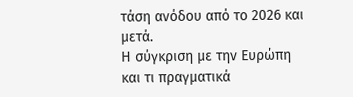τάση ανόδου από το 2026 και μετά.
Η σύγκριση με την Ευρώπη και τι πραγματικά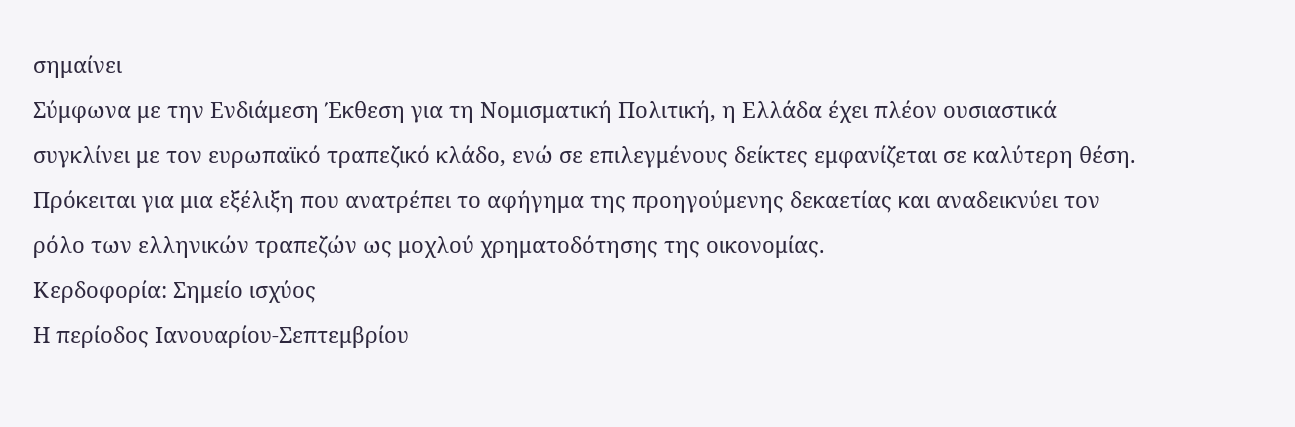σημαίνει
Σύμφωνα με την Ενδιάμεση Έκθεση για τη Νομισματική Πολιτική, η Ελλάδα έχει πλέον ουσιαστικά συγκλίνει με τον ευρωπαϊκό τραπεζικό κλάδο, ενώ σε επιλεγμένους δείκτες εμφανίζεται σε καλύτερη θέση. Πρόκειται για μια εξέλιξη που ανατρέπει το αφήγημα της προηγούμενης δεκαετίας και αναδεικνύει τον ρόλο των ελληνικών τραπεζών ως μοχλού χρηματοδότησης της οικονομίας.
Κερδοφορία: Σημείο ισχύος
Η περίοδος Ιανουαρίου-Σεπτεμβρίου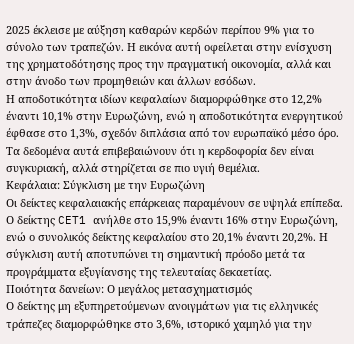2025 έκλεισε με αύξηση καθαρών κερδών περίπου 9% για το σύνολο των τραπεζών. Η εικόνα αυτή οφείλεται στην ενίσχυση της χρηματοδότησης προς την πραγματική οικονομία, αλλά και στην άνοδο των προμηθειών και άλλων εσόδων.
Η αποδοτικότητα ιδίων κεφαλαίων διαμορφώθηκε στο 12,2% έναντι 10,1% στην Ευρωζώνη, ενώ η αποδοτικότητα ενεργητικού έφθασε στο 1,3%, σχεδόν διπλάσια από τον ευρωπαϊκό μέσο όρο. Τα δεδομένα αυτά επιβεβαιώνουν ότι η κερδοφορία δεν είναι συγκυριακή, αλλά στηρίζεται σε πιο υγιή θεμέλια.
Κεφάλαια: Σύγκλιση με την Ευρωζώνη
Οι δείκτες κεφαλαιακής επάρκειας παραμένουν σε υψηλά επίπεδα. Ο δείκτης CET1 ανήλθε στο 15,9% έναντι 16% στην Ευρωζώνη, ενώ ο συνολικός δείκτης κεφαλαίου στο 20,1% έναντι 20,2%. Η σύγκλιση αυτή αποτυπώνει τη σημαντική πρόοδο μετά τα προγράμματα εξυγίανσης της τελευταίας δεκαετίας.
Ποιότητα δανείων: Ο μεγάλος μετασχηματισμός
Ο δείκτης μη εξυπηρετούμενων ανοιγμάτων για τις ελληνικές τράπεζες διαμορφώθηκε στο 3,6%, ιστορικό χαμηλό για την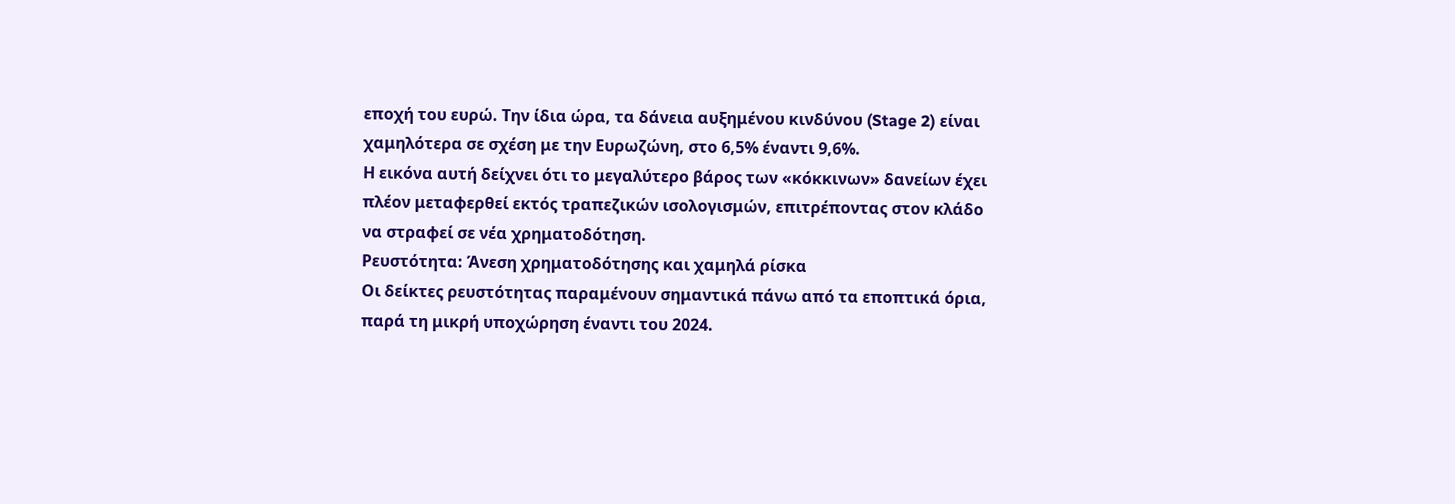εποχή του ευρώ. Την ίδια ώρα, τα δάνεια αυξημένου κινδύνου (Stage 2) είναι χαμηλότερα σε σχέση με την Ευρωζώνη, στο 6,5% έναντι 9,6%.
Η εικόνα αυτή δείχνει ότι το μεγαλύτερο βάρος των «κόκκινων» δανείων έχει πλέον μεταφερθεί εκτός τραπεζικών ισολογισμών, επιτρέποντας στον κλάδο να στραφεί σε νέα χρηματοδότηση.
Ρευστότητα: Άνεση χρηματοδότησης και χαμηλά ρίσκα
Οι δείκτες ρευστότητας παραμένουν σημαντικά πάνω από τα εποπτικά όρια, παρά τη μικρή υποχώρηση έναντι του 2024.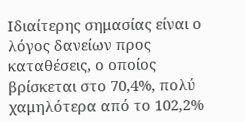Ιδιαίτερης σημασίας είναι ο λόγος δανείων προς καταθέσεις, ο οποίος βρίσκεται στο 70,4%, πολύ χαμηλότερα από το 102,2%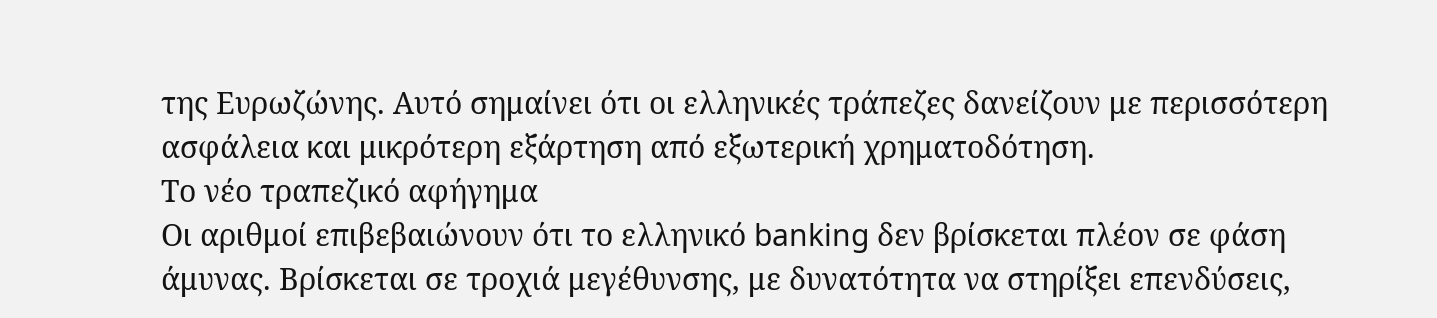της Ευρωζώνης. Αυτό σημαίνει ότι οι ελληνικές τράπεζες δανείζουν με περισσότερη ασφάλεια και μικρότερη εξάρτηση από εξωτερική χρηματοδότηση.
Το νέο τραπεζικό αφήγημα
Οι αριθμοί επιβεβαιώνουν ότι το ελληνικό banking δεν βρίσκεται πλέον σε φάση άμυνας. Βρίσκεται σε τροχιά μεγέθυνσης, με δυνατότητα να στηρίξει επενδύσεις,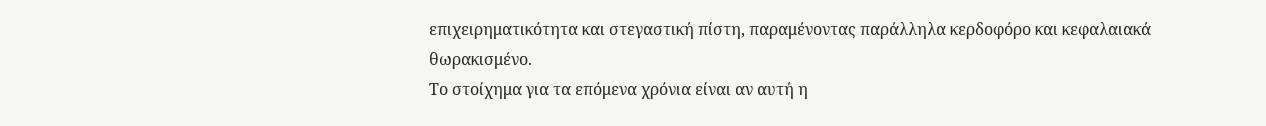επιχειρηματικότητα και στεγαστική πίστη, παραμένοντας παράλληλα κερδοφόρο και κεφαλαιακά θωρακισμένο.
Το στοίχημα για τα επόμενα χρόνια είναι αν αυτή η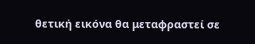θετική εικόνα θα μεταφραστεί σε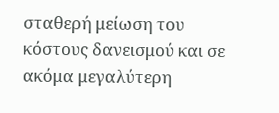σταθερή μείωση του κόστους δανεισμού και σε ακόμα μεγαλύτερη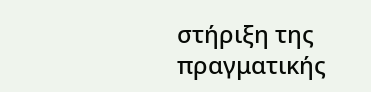στήριξη της πραγματικής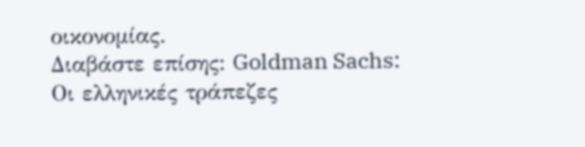οικονομίας.
Διαβάστε επίσης: Goldman Sachs: Οι ελληνικές τράπεζες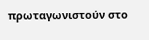πρωταγωνιστούν στο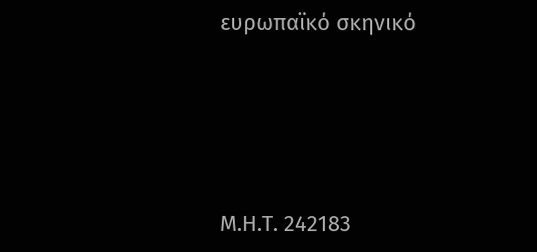ευρωπαϊκό σκηνικό







Μ.Η.Τ. 242183